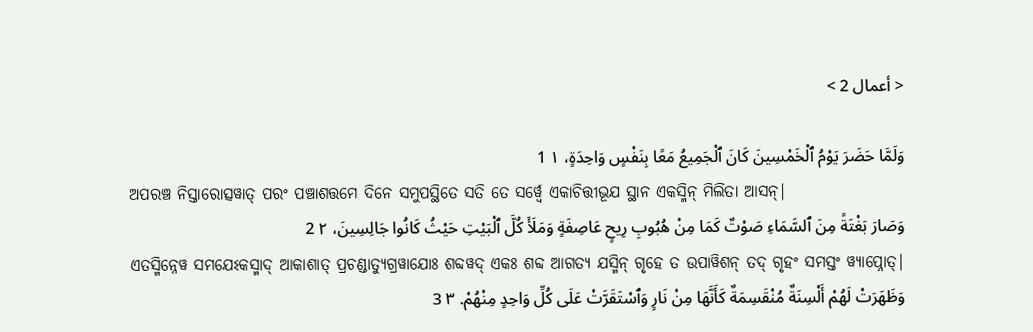< أعمال 2 >

وَلَمَّا حَضَرَ يَوْمُ ٱلْخَمْسِينَ كَانَ ٱلْجَمِيعُ مَعًا بِنَفْسٍ وَاحِدَةٍ، ١ 1
ଅପରଞ୍ଚ ନିସ୍ତାରୋତ୍ସୱାତ୍ ପରଂ ପଞ୍ଚାଶତ୍ତମେ ଦିନେ ସମୁପସ୍ଥିତେ ସତି ତେ ସର୍ୱ୍ୱେ ଏକାଚିତ୍ତୀଭୂଯ ସ୍ଥାନ ଏକସ୍ମିନ୍ ମିଲିତା ଆସନ୍|
وَصَارَ بَغْتَةً مِنَ ٱلسَّمَاءِ صَوْتٌ كَمَا مِنْ هُبُوبِ رِيحٍ عَاصِفَةٍ وَمَلَأَ كُلَّ ٱلْبَيْتِ حَيْثُ كَانُوا جَالِسِينَ، ٢ 2
ଏତସ୍ମିନ୍ନେୱ ସମଯେଽକସ୍ମାଦ୍ ଆକାଶାତ୍ ପ୍ରଚଣ୍ଡାତ୍ୟୁଗ୍ରୱାଯୋଃ ଶବ୍ଦୱଦ୍ ଏକଃ ଶବ୍ଦ ଆଗତ୍ୟ ଯସ୍ମିନ୍ ଗୃହେ ତ ଉପାୱିଶନ୍ ତଦ୍ ଗୃହଂ ସମସ୍ତଂ ୱ୍ୟାପ୍ନୋତ୍|
وَظَهَرَتْ لَهُمْ أَلْسِنَةٌ مُنْقَسِمَةٌ كَأَنَّهَا مِنْ نَارٍ وَٱسْتَقَرَّتْ عَلَى كُلِّ وَاحِدٍ مِنْهُمْ. ٣ 3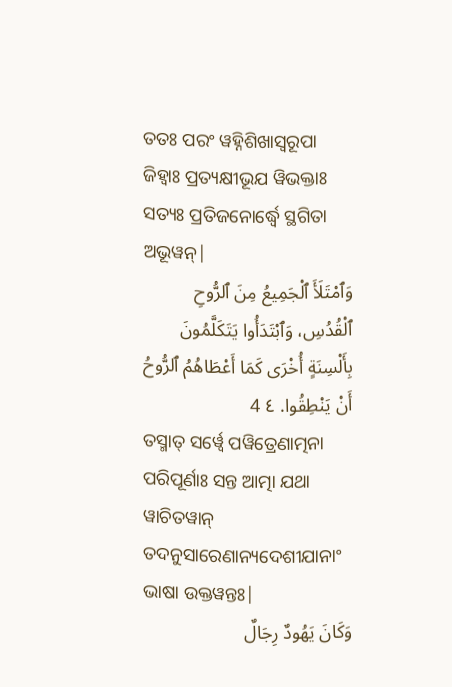ତତଃ ପରଂ ୱହ୍ନିଶିଖାସ୍ୱରୂପା ଜିହ୍ୱାଃ ପ୍ରତ୍ୟକ୍ଷୀଭୂଯ ୱିଭକ୍ତାଃ ସତ୍ୟଃ ପ୍ରତିଜନୋର୍ଦ୍ଧ୍ୱେ ସ୍ଥଗିତା ଅଭୂୱନ୍|
وَٱمْتَلَأَ ٱلْجَمِيعُ مِنَ ٱلرُّوحِ ٱلْقُدُسِ، وَٱبْتَدَأُوا يَتَكَلَّمُونَ بِأَلْسِنَةٍ أُخْرَى كَمَا أَعْطَاهُمُ ٱلرُّوحُ أَنْ يَنْطِقُوا. ٤ 4
ତସ୍ମାତ୍ ସର୍ୱ୍ୱେ ପୱିତ୍ରେଣାତ୍ମନା ପରିପୂର୍ଣାଃ ସନ୍ତ ଆତ୍ମା ଯଥା ୱାଚିତୱାନ୍ ତଦନୁସାରେଣାନ୍ୟଦେଶୀଯାନାଂ ଭାଷା ଉକ୍ତୱନ୍ତଃ|
وَكَانَ يَهُودٌ رِجَالٌ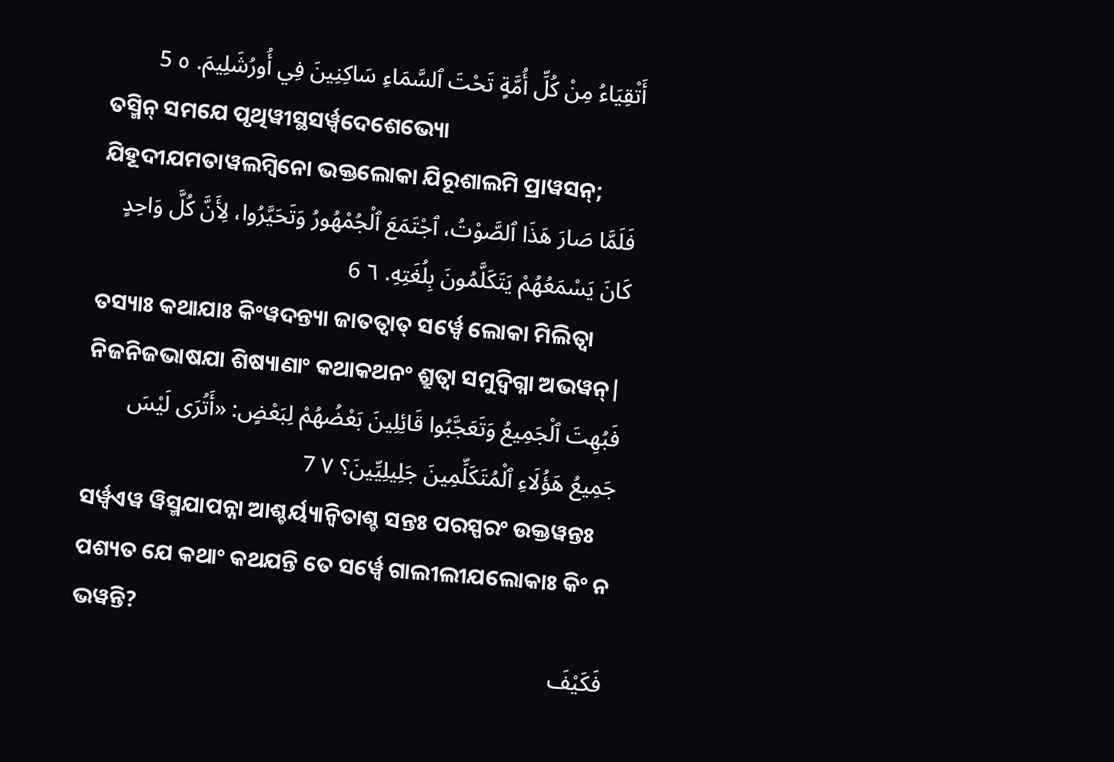أَتْقِيَاءُ مِنْ كُلِّ أُمَّةٍ تَحْتَ ٱلسَّمَاءِ سَاكِنِينَ فِي أُورُشَلِيمَ. ٥ 5
ତସ୍ମିନ୍ ସମଯେ ପୃଥିୱୀସ୍ଥସର୍ୱ୍ୱଦେଶେଭ୍ୟୋ ଯିହୂଦୀଯମତାୱଲମ୍ବିନୋ ଭକ୍ତଲୋକା ଯିରୂଶାଲମି ପ୍ରାୱସନ୍;
فَلَمَّا صَارَ هَذَا ٱلصَّوْتُ، ٱجْتَمَعَ ٱلْجُمْهُورُ وَتَحَيَّرُوا، لِأَنَّ كُلَّ وَاحِدٍ كَانَ يَسْمَعُهُمْ يَتَكَلَّمُونَ بِلُغَتِهِ. ٦ 6
ତସ୍ୟାଃ କଥାଯାଃ କିଂୱଦନ୍ତ୍ୟା ଜାତତ୍ୱାତ୍ ସର୍ୱ୍ୱେ ଲୋକା ମିଲିତ୍ୱା ନିଜନିଜଭାଷଯା ଶିଷ୍ୟାଣାଂ କଥାକଥନଂ ଶ୍ରୁତ୍ୱା ସମୁଦ୍ୱିଗ୍ନା ଅଭୱନ୍|
فَبُهِتَ ٱلْجَمِيعُ وَتَعَجَّبُوا قَائِلِينَ بَعْضُهُمْ لِبَعْضٍ: «أَتُرَى لَيْسَ جَمِيعُ هَؤُلَاءِ ٱلْمُتَكَلِّمِينَ جَلِيلِيِّينَ؟ ٧ 7
ସର୍ୱ୍ୱଏୱ ୱିସ୍ମଯାପନ୍ନା ଆଶ୍ଚର୍ୟ୍ୟାନ୍ୱିତାଶ୍ଚ ସନ୍ତଃ ପରସ୍ପରଂ ଉକ୍ତୱନ୍ତଃ ପଶ୍ୟତ ଯେ କଥାଂ କଥଯନ୍ତି ତେ ସର୍ୱ୍ୱେ ଗାଲୀଲୀଯଲୋକାଃ କିଂ ନ ଭୱନ୍ତି?
فَكَيْفَ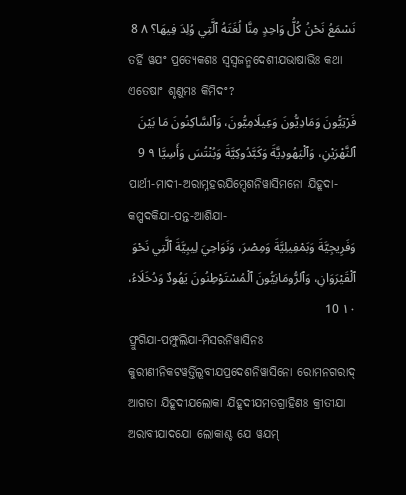نَسْمَعُ نَحْنُ كُلُّ وَاحِدٍ مِنَّا لُغَتَهُ ٱلَّتِي وُلِدَ فِيهَا؟ ٨ 8
ତର୍ହି ୱଯଂ ପ୍ରତ୍ୟେକଶଃ ସ୍ୱସ୍ୱଜନ୍ମଦେଶୀଯଭାଷାଭିଃ କଥା ଏତେଷାଂ ଶୃଣୁମଃ କିମିଦଂ?
فَرْتِيُّونَ وَمَادِيُّونَ وَعِيلَامِيُّونَ، وَٱلسَّاكِنُونَ مَا بَيْنَ ٱلنَّهْرَيْنِ، وَٱلْيَهُودِيَّةَ وَكَبَّدُوكِيَّةَ وَبُنْتُسَ وَأَسِيَّا ٩ 9
ପାର୍ଥୀ-ମାଦୀ-ଅରାମ୍ନହରଯିମ୍ଦେଶନିୱାସିମନୋ ଯିହୂଦା-କପ୍ପଦକିଯା-ପନ୍ତ-ଆଶିଯା-
وَفَرِيجِيَّةَ وَبَمْفِيلِيَّةَ وَمِصْرَ، وَنَوَاحِيَ لِيبِيَّةَ ٱلَّتِي نَحْوَ ٱلْقَيْرَوَانِ، وَٱلرُّومَانِيُّونَ ٱلْمُسْتَوْطِنُونَ يَهُودٌ وَدُخَلَاءُ، ١٠ 10
ଫ୍ରୁଗିଯା-ପମ୍ଫୁଲିଯା-ମିସରନିୱାସିନଃ କୁରୀଣୀନିକଟୱର୍ତ୍ତିଲୂବୀଯପ୍ରଦେଶନିୱାସିନୋ ରୋମନଗରାଦ୍ ଆଗତା ଯିହୂଦୀଯଲୋକା ଯିହୂଦୀଯମତଗ୍ରାହିଣଃ କ୍ରୀତୀଯା ଅରାବୀଯାଦଯୋ ଲୋକାଶ୍ଚ ଯେ ୱଯମ୍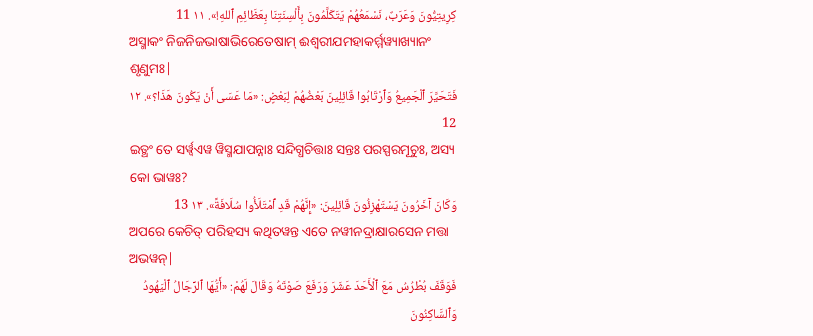كِرِيتِيُّونَ وَعَرَبٌ، نَسْمَعُهُمْ يَتَكَلَّمُونَ بِأَلْسِنَتِنَا بِعَظَائِمِ ٱللهِ!». ١١ 11
ଅସ୍ମାକଂ ନିଜନିଜଭାଷାଭିରେତେଷାମ୍ ଈଶ୍ୱରୀଯମହାକର୍ମ୍ମୱ୍ୟାଖ୍ୟାନଂ ଶୃଣୁମଃ|
فَتَحَيَّرَ ٱلْجَمِيعُ وَٱرْتَابُوا قَائِلِينَ بَعْضُهُمْ لِبَعْضٍ: «مَا عَسَى أَنْ يَكُونَ هَذَا؟». ١٢ 12
ଇତ୍ଥଂ ତେ ସର୍ୱ୍ୱଏୱ ୱିସ୍ମଯାପନ୍ନାଃ ସନ୍ଦିଗ୍ଧଚିତ୍ତାଃ ସନ୍ତଃ ପରସ୍ପରମୂଚୁଃ, ଅସ୍ୟ କୋ ଭାୱଃ?
وَكَانَ آخَرُونَ يَسْتَهْزِئُونَ قَائِلِينَ: «إِنَّهُمْ قَدِ ٱمْتَلَأُوا سُلَافَةً». ١٣ 13
ଅପରେ କେଚିତ୍ ପରିହସ୍ୟ କଥିତୱନ୍ତ ଏତେ ନୱୀନଦ୍ରାକ୍ଷାରସେନ ମତ୍ତା ଅଭୱନ୍|
فَوَقَفَ بُطْرُسُ مَعَ ٱلْأَحَدَ عَشَرَ وَرَفَعَ صَوْتَهُ وَقَالَ لَهُمْ: «أَيُّهَا ٱلرِّجَالُ ٱلْيَهُودُ وَٱلسَّاكِنُونَ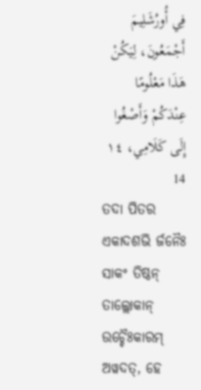فِي أُورُشَلِيمَ أَجْمَعُونَ، لِيَكُنْ هَذَا مَعْلُومًا عِنْدَكُمْ وَأَصْغُوا إِلَى كَلَامِي، ١٤ 14
ତଦା ପିତର ଏକାଦଶଭି ର୍ଜନୈଃ ସାକଂ ତିଷ୍ଠନ୍ ତାଲ୍ଲୋକାନ୍ ଉଚ୍ଚୈଃକାରମ୍ ଅୱଦତ୍, ହେ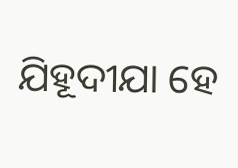ଯିହୂଦୀଯା ହେ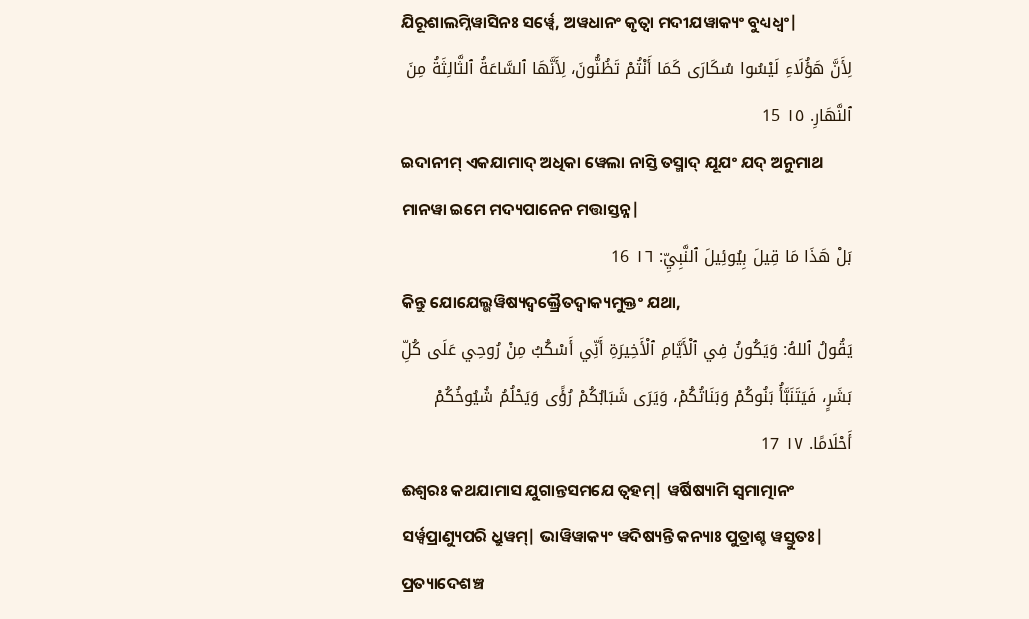ଯିରୂଶାଲମ୍ନିୱାସିନଃ ସର୍ୱ୍ୱେ, ଅୱଧାନଂ କୃତ୍ୱା ମଦୀଯୱାକ୍ୟଂ ବୁଧ୍ୟଧ୍ୱଂ|
لِأَنَّ هَؤُلَاءِ لَيْسُوا سُكَارَى كَمَا أَنْتُمْ تَظُنُّونَ، لِأَنَّهَا ٱلسَّاعَةُ ٱلثَّالِثَةُ مِنَ ٱلنَّهَارِ. ١٥ 15
ଇଦାନୀମ୍ ଏକଯାମାଦ୍ ଅଧିକା ୱେଲା ନାସ୍ତି ତସ୍ମାଦ୍ ଯୂଯଂ ଯଦ୍ ଅନୁମାଥ ମାନୱା ଇମେ ମଦ୍ୟପାନେନ ମତ୍ତାସ୍ତନ୍ନ|
بَلْ هَذَا مَا قِيلَ بِيُوئِيلَ ٱلنَّبِيِّ: ١٦ 16
କିନ୍ତୁ ଯୋଯେଲ୍ଭୱିଷ୍ୟଦ୍ୱକ୍ତ୍ରୈତଦ୍ୱାକ୍ୟମୁକ୍ତଂ ଯଥା,
يَقُولُ ٱللهُ: وَيَكُونُ فِي ٱلْأَيَّامِ ٱلْأَخِيرَةِ أَنِّي أَسْكُبُ مِنْ رُوحِي عَلَى كُلِّ بَشَرٍ، فَيَتَنَبَّأُ بَنُوكُمْ وَبَنَاتُكُمْ، وَيَرَى شَبَابُكُمْ رُؤًى وَيَحْلُمُ شُيُوخُكُمْ أَحْلَامًا. ١٧ 17
ଈଶ୍ୱରଃ କଥଯାମାସ ଯୁଗାନ୍ତସମଯେ ତ୍ୱହମ୍| ୱର୍ଷିଷ୍ୟାମି ସ୍ୱମାତ୍ମାନଂ ସର୍ୱ୍ୱପ୍ରାଣ୍ୟୁପରି ଧ୍ରୁୱମ୍| ଭାୱିୱାକ୍ୟଂ ୱଦିଷ୍ୟନ୍ତି କନ୍ୟାଃ ପୁତ୍ରାଶ୍ଚ ୱସ୍ତୁତଃ| ପ୍ରତ୍ୟାଦେଶଞ୍ଚ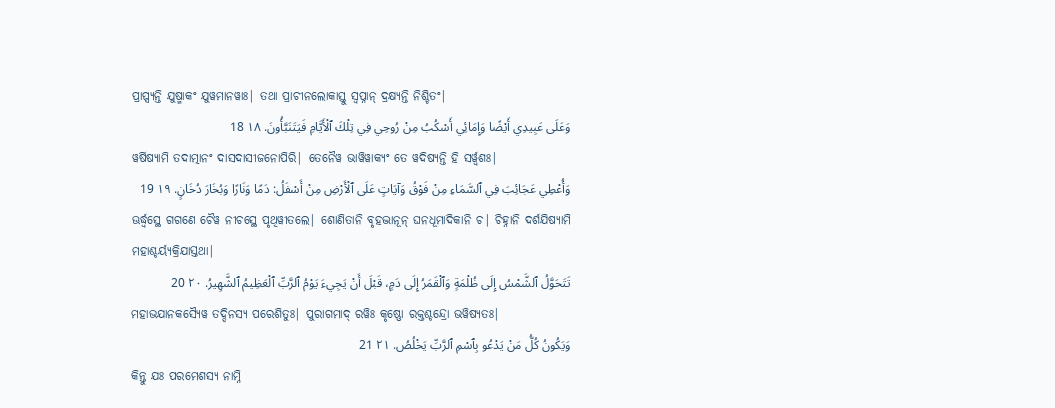ପ୍ରାପ୍ସ୍ୟନ୍ତି ଯୁଷ୍ମାକଂ ଯୁୱମାନୱାଃ| ତଥା ପ୍ରାଚୀନଲୋକାସ୍ତୁ ସ୍ୱପ୍ନାନ୍ ଦ୍ରକ୍ଷ୍ୟନ୍ତି ନିଶ୍ଚିତଂ|
وَعَلَى عَبِيدِي أَيْضًا وَإِمَائِي أَسْكُبُ مِنْ رُوحِي فِي تِلْكَ ٱلْأَيَّامِ فَيَتَنَبَّأُونَ. ١٨ 18
ୱର୍ଷିଷ୍ୟାମି ତଦାତ୍ମାନଂ ଦାସଦାସୀଜନୋପିରି| ତେନୈୱ ଭାୱିୱାକ୍ୟଂ ତେ ୱଦିଷ୍ୟନ୍ତି ହି ସର୍ୱ୍ୱଶଃ|
وَأُعْطِي عَجَائِبَ فِي ٱلسَّمَاءِ مِنْ فَوْقُ وَآيَاتٍ عَلَى ٱلْأَرْضِ مِنْ أَسْفَلُ: دَمًا وَنَارًا وَبُخَارَ دُخَانٍ. ١٩ 19
ଊର୍ଦ୍ଧ୍ୱସ୍ଥେ ଗଗଣେ ଚୈୱ ନୀଚସ୍ଥେ ପୃଥିୱୀତଲେ| ଶୋଣିତାନି ବୃହଦ୍ଭାନୂନ୍ ଘନଧୂମାଦିକାନି ଚ| ଚିହ୍ନାନି ଦର୍ଶଯିଷ୍ୟାମି ମହାଶ୍ଚର୍ୟ୍ୟକ୍ରିଯାସ୍ତଥା|
تَتَحَوَّلُ ٱلشَّمْسُ إِلَى ظُلْمَةٍ وَٱلْقَمَرُ إِلَى دَمٍ، قَبْلَ أَنْ يَجِيءَ يَوْمُ ٱلرَّبِّ ٱلْعَظِيمُ ٱلشَّهِيرُ. ٢٠ 20
ମହାଭଯାନକସ୍ୟୈୱ ତଦ୍ଦିନସ୍ୟ ପରେଶିତୁଃ| ପୁରାଗମାଦ୍ ରୱିଃ କୃଷ୍ଣୋ ରକ୍ତଶ୍ଚନ୍ଦ୍ରୋ ଭୱିଷ୍ୟତଃ|
وَيَكُونُ كُلُّ مَنْ يَدْعُو بِٱسْمِ ٱلرَّبِّ يَخْلُصُ. ٢١ 21
କିନ୍ତୁ ଯଃ ପରମେଶସ୍ୟ ନାମ୍ନି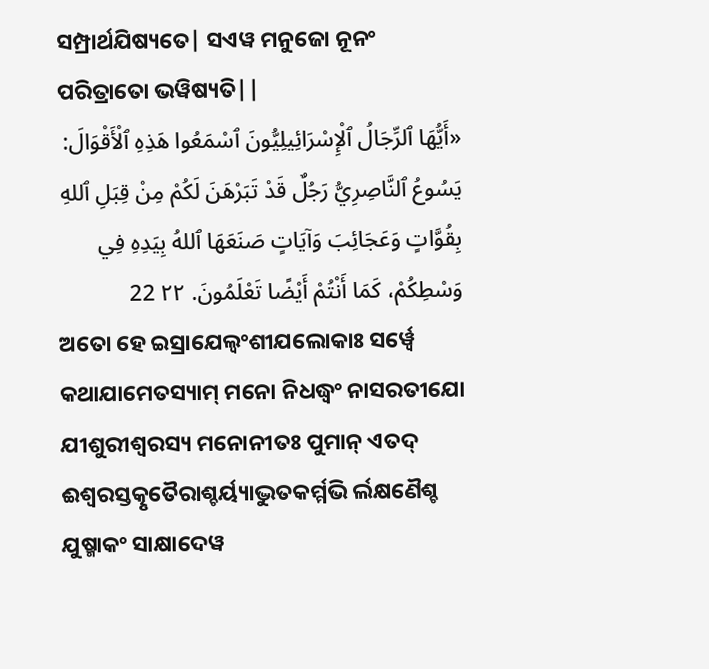ସମ୍ପ୍ରାର୍ଥଯିଷ୍ୟତେ| ସଏୱ ମନୁଜୋ ନୂନଂ ପରିତ୍ରାତୋ ଭୱିଷ୍ୟତି||
«أَيُّهَا ٱلرِّجَالُ ٱلْإِسْرَائِيلِيُّونَ ٱسْمَعُوا هَذِهِ ٱلْأَقْوَالَ: يَسُوعُ ٱلنَّاصِرِيُّ رَجُلٌ قَدْ تَبَرْهَنَ لَكُمْ مِنْ قِبَلِ ٱللهِ بِقُوَّاتٍ وَعَجَائِبَ وَآيَاتٍ صَنَعَهَا ٱللهُ بِيَدِهِ فِي وَسْطِكُمْ، كَمَا أَنْتُمْ أَيْضًا تَعْلَمُونَ. ٢٢ 22
ଅତୋ ହେ ଇସ୍ରାଯେଲ୍ୱଂଶୀଯଲୋକାଃ ସର୍ୱ୍ୱେ କଥାଯାମେତସ୍ୟାମ୍ ମନୋ ନିଧଦ୍ଧ୍ୱଂ ନାସରତୀଯୋ ଯୀଶୁରୀଶ୍ୱରସ୍ୟ ମନୋନୀତଃ ପୁମାନ୍ ଏତଦ୍ ଈଶ୍ୱରସ୍ତତ୍କୃତୈରାଶ୍ଚର୍ୟ୍ୟାଦ୍ଭୁତକର୍ମ୍ମଭି ର୍ଲକ୍ଷଣୈଶ୍ଚ ଯୁଷ୍ମାକଂ ସାକ୍ଷାଦେୱ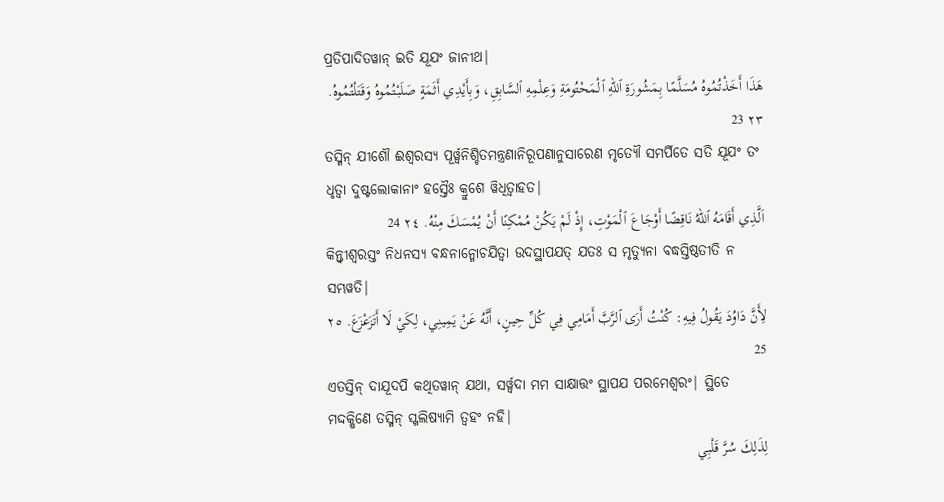ପ୍ରତିପାଦିତୱାନ୍ ଇତି ଯୂଯଂ ଜାନୀଥ|
هَذَا أَخَذْتُمُوهُ مُسَلَّمًا بِمَشُورَةِ ٱللهِ ٱلْمَحْتُومَةِ وَعِلْمِهِ ٱلسَّابِقِ، وَبِأَيْدِي أَثَمَةٍ صَلَبْتُمُوهُ وَقَتَلْتُمُوهُ. ٢٣ 23
ତସ୍ମିନ୍ ଯୀଶୌ ଈଶ୍ୱରସ୍ୟ ପୂର୍ୱ୍ୱନିଶ୍ଚିତମନ୍ତ୍ରଣାନିରୂପଣାନୁସାରେଣ ମୃତ୍ୟୌ ସମର୍ପିତେ ସତି ଯୂଯଂ ତଂ ଧୃତ୍ୱା ଦୁଷ୍ଟଲୋକାନାଂ ହସ୍ତୈଃ କ୍ରୁଶେ ୱିଧିତ୍ୱାହତ|
اَلَّذِي أَقَامَهُ ٱللهُ نَاقِضًا أَوْجَاعَ ٱلْمَوْتِ، إِذْ لَمْ يَكُنْ مُمْكِنًا أَنْ يُمْسَكَ مِنْهُ. ٢٤ 24
କିନ୍ତ୍ୱୀଶ୍ୱରସ୍ତଂ ନିଧନସ୍ୟ ବନ୍ଧନାନ୍ମୋଚଯିତ୍ୱା ଉଦସ୍ଥାପଯତ୍ ଯତଃ ସ ମୃତ୍ୟୁନା ବଦ୍ଧସ୍ତିଷ୍ଠତୀତି ନ ସମ୍ଭୱତି|
لِأَنَّ دَاوُدَ يَقُولُ فِيهِ: كُنْتُ أَرَى ٱلرَّبَّ أَمَامِي فِي كُلِّ حِينٍ، أَنَّهُ عَنْ يَمِينِي، لِكَيْ لَا أَتَزَعْزَعَ. ٢٥ 25
ଏତସ୍ତିନ୍ ଦାଯୂଦପି କଥିତୱାନ୍ ଯଥା, ସର୍ୱ୍ୱଦା ମମ ସାକ୍ଷାତ୍ତଂ ସ୍ଥାପଯ ପରମେଶ୍ୱରଂ| ସ୍ଥିତେ ମଦ୍ଦକ୍ଷିଣେ ତସ୍ମିନ୍ ସ୍ଖଲିଷ୍ୟାମି ତ୍ୱହଂ ନହି|
لِذَلِكَ سُرَّ قَلْبِي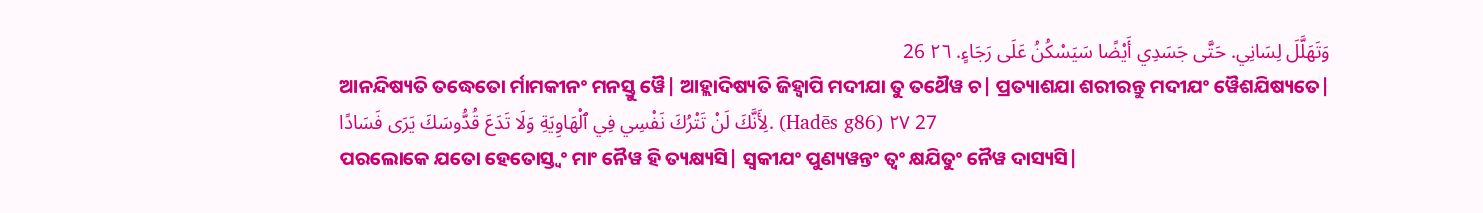وَتَهَلَّلَ لِسَانِي. حَتَّى جَسَدِي أَيْضًا سَيَسْكُنُ عَلَى رَجَاءٍ. ٢٦ 26
ଆନନ୍ଦିଷ୍ୟତି ତଦ୍ଧେତୋ ର୍ମାମକୀନଂ ମନସ୍ତୁ ୱୈ| ଆହ୍ଲାଦିଷ୍ୟତି ଜିହ୍ୱାପି ମଦୀଯା ତୁ ତଥୈୱ ଚ| ପ୍ରତ୍ୟାଶଯା ଶରୀରନ୍ତୁ ମଦୀଯଂ ୱୈଶଯିଷ୍ୟତେ|
لِأَنَّكَ لَنْ تَتْرُكَ نَفْسِي فِي ٱلْهَاوِيَةِ وَلَا تَدَعَ قُدُّوسَكَ يَرَى فَسَادًا. (Hadēs g86) ٢٧ 27
ପରଲୋକେ ଯତୋ ହେତୋସ୍ତ୍ୱଂ ମାଂ ନୈୱ ହି ତ୍ୟକ୍ଷ୍ୟସି| ସ୍ୱକୀଯଂ ପୁଣ୍ୟୱନ୍ତଂ ତ୍ୱଂ କ୍ଷଯିତୁଂ ନୈୱ ଦାସ୍ୟସି|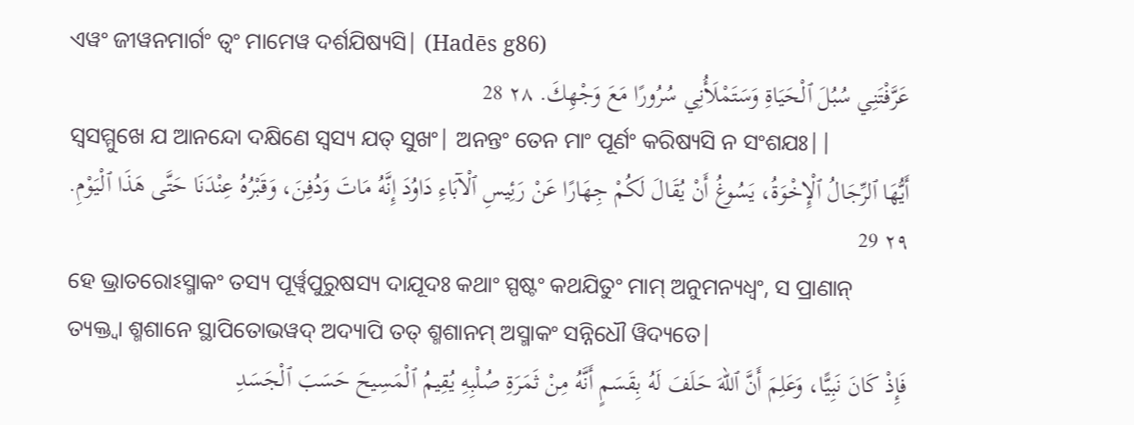ଏୱଂ ଜୀୱନମାର୍ଗଂ ତ୍ୱଂ ମାମେୱ ଦର୍ଶଯିଷ୍ୟସି| (Hadēs g86)
عَرَّفْتَنِي سُبُلَ ٱلْحَيَاةِ وَسَتَمْلَأُنِي سُرُورًا مَعَ وَجْهِكَ. ٢٨ 28
ସ୍ୱସମ୍ମୁଖେ ଯ ଆନନ୍ଦୋ ଦକ୍ଷିଣେ ସ୍ୱସ୍ୟ ଯତ୍ ସୁଖଂ| ଅନନ୍ତଂ ତେନ ମାଂ ପୂର୍ଣଂ କରିଷ୍ୟସି ନ ସଂଶଯଃ||
أَيُّهَا ٱلرِّجَالُ ٱلْإِخْوَةُ، يَسُوغُ أَنْ يُقَالَ لَكُمْ جِهَارًا عَنْ رَئِيسِ ٱلْآبَاءِ دَاوُدَ إِنَّهُ مَاتَ وَدُفِنَ، وَقَبْرُهُ عِنْدَنَا حَتَّى هَذَا ٱلْيَوْمِ. ٢٩ 29
ହେ ଭ୍ରାତରୋଽସ୍ମାକଂ ତସ୍ୟ ପୂର୍ୱ୍ୱପୁରୁଷସ୍ୟ ଦାଯୂଦଃ କଥାଂ ସ୍ପଷ୍ଟଂ କଥଯିତୁଂ ମାମ୍ ଅନୁମନ୍ୟଧ୍ୱଂ, ସ ପ୍ରାଣାନ୍ ତ୍ୟକ୍ତ୍ୱା ଶ୍ମଶାନେ ସ୍ଥାପିତୋଭୱଦ୍ ଅଦ୍ୟାପି ତତ୍ ଶ୍ମଶାନମ୍ ଅସ୍ମାକଂ ସନ୍ନିଧୌ ୱିଦ୍ୟତେ|
فَإِذْ كَانَ نَبِيًّا، وَعَلِمَ أَنَّ ٱللهَ حَلَفَ لَهُ بِقَسَمٍ أَنَّهُ مِنْ ثَمَرَةِ صُلْبِهِ يُقِيمُ ٱلْمَسِيحَ حَسَبَ ٱلْجَسَدِ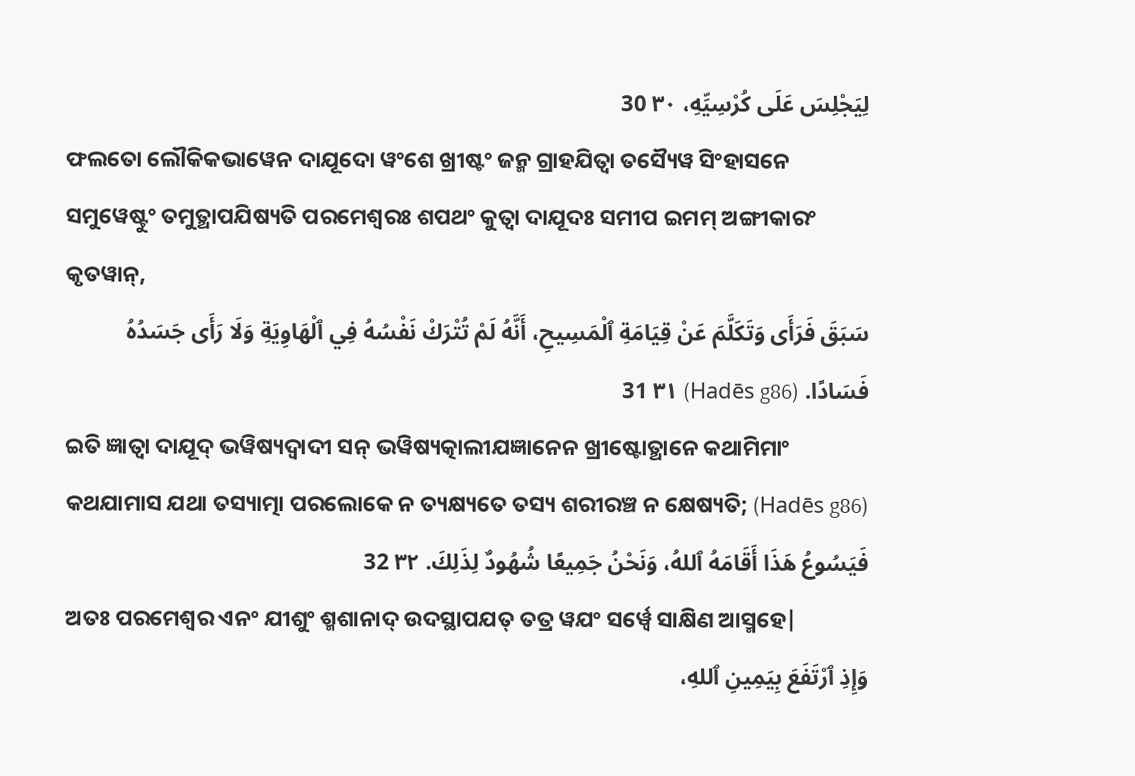لِيَجْلِسَ عَلَى كُرْسِيِّهِ، ٣٠ 30
ଫଲତୋ ଲୌକିକଭାୱେନ ଦାଯୂଦୋ ୱଂଶେ ଖ୍ରୀଷ୍ଟଂ ଜନ୍ମ ଗ୍ରାହଯିତ୍ୱା ତସ୍ୟୈୱ ସିଂହାସନେ ସମୁୱେଷ୍ଟୁଂ ତମୁତ୍ଥାପଯିଷ୍ୟତି ପରମେଶ୍ୱରଃ ଶପଥଂ କୁତ୍ୱା ଦାଯୂଦଃ ସମୀପ ଇମମ୍ ଅଙ୍ଗୀକାରଂ କୃତୱାନ୍,
سَبَقَ فَرَأَى وَتَكَلَّمَ عَنْ قِيَامَةِ ٱلْمَسِيحِ، أَنَّهُ لَمْ تُتْرَكْ نَفْسُهُ فِي ٱلْهَاوِيَةِ وَلَا رَأَى جَسَدُهُ فَسَادًا. (Hadēs g86) ٣١ 31
ଇତି ଜ୍ଞାତ୍ୱା ଦାଯୂଦ୍ ଭୱିଷ୍ୟଦ୍ୱାଦୀ ସନ୍ ଭୱିଷ୍ୟତ୍କାଲୀଯଜ୍ଞାନେନ ଖ୍ରୀଷ୍ଟୋତ୍ଥାନେ କଥାମିମାଂ କଥଯାମାସ ଯଥା ତସ୍ୟାତ୍ମା ପରଲୋକେ ନ ତ୍ୟକ୍ଷ୍ୟତେ ତସ୍ୟ ଶରୀରଞ୍ଚ ନ କ୍ଷେଷ୍ୟତି; (Hadēs g86)
فَيَسُوعُ هَذَا أَقَامَهُ ٱللهُ، وَنَحْنُ جَمِيعًا شُهُودٌ لِذَلِكَ. ٣٢ 32
ଅତଃ ପରମେଶ୍ୱର ଏନଂ ଯୀଶୁଂ ଶ୍ମଶାନାଦ୍ ଉଦସ୍ଥାପଯତ୍ ତତ୍ର ୱଯଂ ସର୍ୱ୍ୱେ ସାକ୍ଷିଣ ଆସ୍ମହେ|
وَإِذِ ٱرْتَفَعَ بِيَمِينِ ٱللهِ،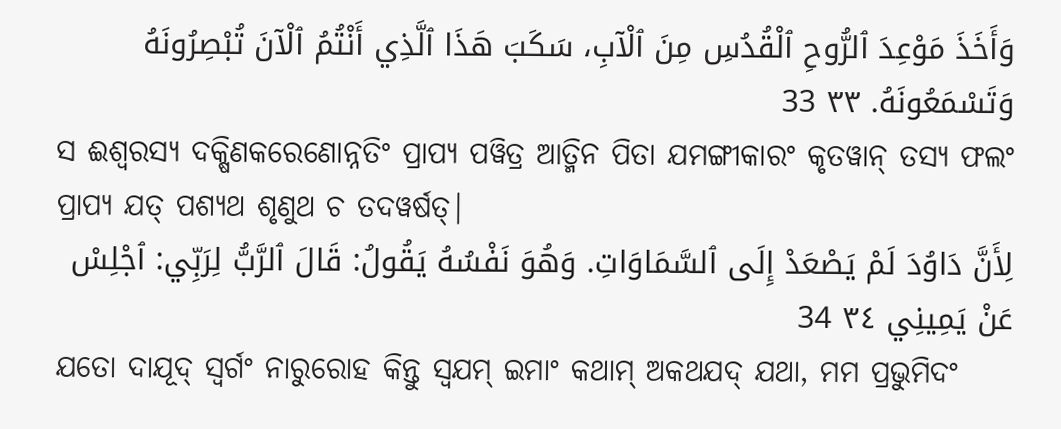وَأَخَذَ مَوْعِدَ ٱلرُّوحِ ٱلْقُدُسِ مِنَ ٱلْآبِ، سَكَبَ هَذَا ٱلَّذِي أَنْتُمُ ٱلْآنَ تُبْصِرُونَهُ وَتَسْمَعُونَهُ. ٣٣ 33
ସ ଈଶ୍ୱରସ୍ୟ ଦକ୍ଷିଣକରେଣୋନ୍ନତିଂ ପ୍ରାପ୍ୟ ପୱିତ୍ର ଆତ୍ମିନ ପିତା ଯମଙ୍ଗୀକାରଂ କୃତୱାନ୍ ତସ୍ୟ ଫଲଂ ପ୍ରାପ୍ୟ ଯତ୍ ପଶ୍ୟଥ ଶୃଣୁଥ ଚ ତଦୱର୍ଷତ୍|
لِأَنَّ دَاوُدَ لَمْ يَصْعَدْ إِلَى ٱلسَّمَاوَاتِ. وَهُوَ نَفْسُهُ يَقُولُ: قَالَ ٱلرَّبُّ لِرَبِّي: ٱجْلِسْ عَنْ يَمِينِي ٣٤ 34
ଯତୋ ଦାଯୂଦ୍ ସ୍ୱର୍ଗଂ ନାରୁରୋହ କିନ୍ତୁ ସ୍ୱଯମ୍ ଇମାଂ କଥାମ୍ ଅକଥଯଦ୍ ଯଥା, ମମ ପ୍ରଭୁମିଦଂ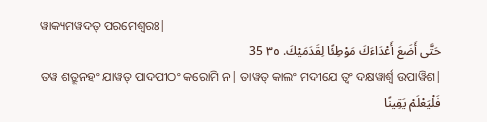ୱାକ୍ୟମୱଦତ୍ ପରମେଶ୍ୱରଃ|
حَتَّى أَضَعَ أَعْدَاءَكَ مَوْطِئًا لِقَدَمَيْكَ. ٣٥ 35
ତୱ ଶତ୍ରୂନହଂ ଯାୱତ୍ ପାଦପୀଠଂ କରୋମି ନ| ତାୱତ୍ କାଲଂ ମଦୀଯେ ତ୍ୱଂ ଦକ୍ଷୱାର୍ଶ୍ୱ ଉପାୱିଶ|
فَلْيَعْلَمْ يَقِينًا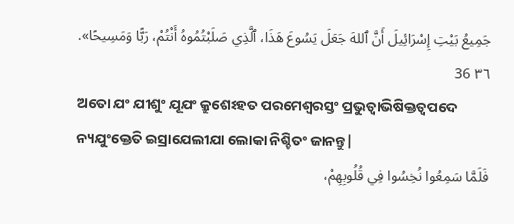جَمِيعُ بَيْتِ إِسْرَائِيلَ أَنَّ ٱللهَ جَعَلَ يَسُوعَ هَذَا، ٱلَّذِي صَلَبْتُمُوهُ أَنْتُمْ، رَبًّا وَمَسِيحًا». ٣٦ 36
ଅତୋ ଯଂ ଯୀଶୁଂ ଯୂଯଂ କ୍ରୁଶେଽହତ ପରମେଶ୍ୱରସ୍ତଂ ପ୍ରଭୁତ୍ୱାଭିଷିକ୍ତତ୍ୱପଦେ ନ୍ୟଯୁଂକ୍ତେତି ଇସ୍ରାଯେଲୀଯା ଲୋକା ନିଶ୍ଚିତଂ ଜାନନ୍ତୁ|
فَلَمَّا سَمِعُوا نُخِسُوا فِي قُلُوبِهِمْ،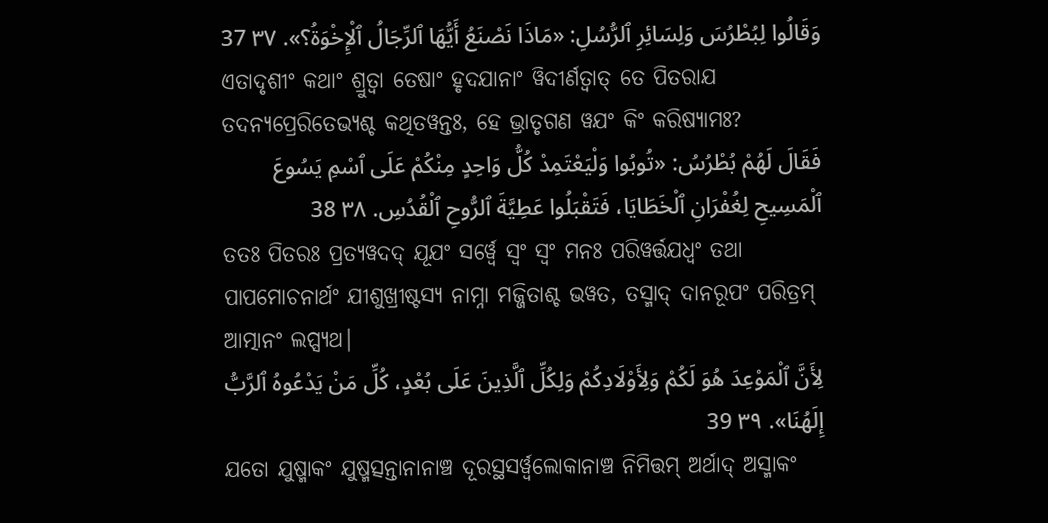وَقَالُوا لِبُطْرُسَ وَلِسَائِرِ ٱلرُّسُلِ: «مَاذَا نَصْنَعُ أَيُّهَا ٱلرِّجَالُ ٱلْإِخْوَةُ؟». ٣٧ 37
ଏତାଦୃଶୀଂ କଥାଂ ଶ୍ରୁତ୍ୱା ତେଷାଂ ହୃଦଯାନାଂ ୱିଦୀର୍ଣତ୍ୱାତ୍ ତେ ପିତରାଯ ତଦନ୍ୟପ୍ରେରିତେଭ୍ୟଶ୍ଚ କଥିତୱନ୍ତଃ, ହେ ଭ୍ରାତୃଗଣ ୱଯଂ କିଂ କରିଷ୍ୟାମଃ?
فَقَالَ لَهُمْ بُطْرُسُ: «تُوبُوا وَلْيَعْتَمِدْ كُلُّ وَاحِدٍ مِنْكُمْ عَلَى ٱسْمِ يَسُوعَ ٱلْمَسِيحِ لِغُفْرَانِ ٱلْخَطَايَا، فَتَقْبَلُوا عَطِيَّةَ ٱلرُّوحِ ٱلْقُدُسِ. ٣٨ 38
ତତଃ ପିତରଃ ପ୍ରତ୍ୟୱଦଦ୍ ଯୂଯଂ ସର୍ୱ୍ୱେ ସ୍ୱଂ ସ୍ୱଂ ମନଃ ପରିୱର୍ତ୍ତଯଧ୍ୱଂ ତଥା ପାପମୋଚନାର୍ଥଂ ଯୀଶୁଖ୍ରୀଷ୍ଟସ୍ୟ ନାମ୍ନା ମଜ୍ଜିତାଶ୍ଚ ଭୱତ, ତସ୍ମାଦ୍ ଦାନରୂପଂ ପରିତ୍ରମ୍ ଆତ୍ମାନଂ ଲପ୍ସ୍ୟଥ|
لِأَنَّ ٱلْمَوْعِدَ هُوَ لَكُمْ وَلِأَوْلَادِكُمْ وَلِكُلِّ ٱلَّذِينَ عَلَى بُعْدٍ، كُلِّ مَنْ يَدْعُوهُ ٱلرَّبُّ إِلَهُنَا». ٣٩ 39
ଯତୋ ଯୁଷ୍ମାକଂ ଯୁଷ୍ମତ୍ସନ୍ତାନାନାଞ୍ଚ ଦୂରସ୍ଥସର୍ୱ୍ୱଲୋକାନାଞ୍ଚ ନିମିତ୍ତମ୍ ଅର୍ଥାଦ୍ ଅସ୍ମାକଂ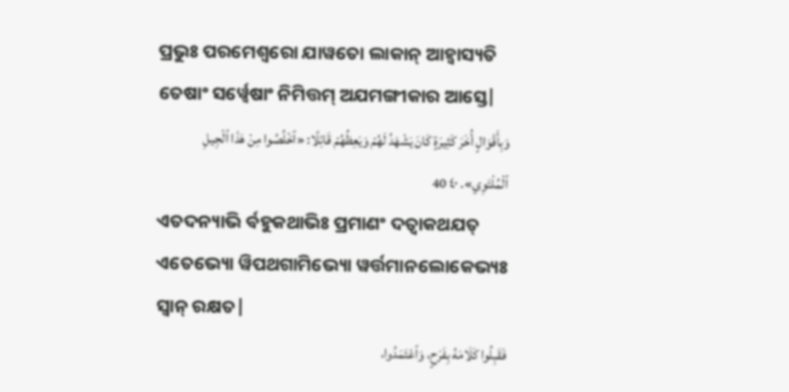ପ୍ରଭୁଃ ପରମେଶ୍ୱରୋ ଯାୱତୋ ଲାକାନ୍ ଆହ୍ୱାସ୍ୟତି ତେଷାଂ ସର୍ୱ୍ୱେଷାଂ ନିମିତ୍ତମ୍ ଅଯମଙ୍ଗୀକାର ଆସ୍ତେ|
وَبِأَقْوَالٍ أُخَرَ كَثِيرَةٍ كَانَ يَشْهَدُ لَهُمْ وَيَعِظُهُمْ قَائِلًا: «ٱخْلُصُوا مِنْ هَذَا ٱلْجِيلِ ٱلْمُلْتَوِي». ٤٠ 40
ଏତଦନ୍ୟାଭି ର୍ବହୁକଥାଭିଃ ପ୍ରମାଣଂ ଦତ୍ୱାକଥଯତ୍ ଏତେଭ୍ୟୋ ୱିପଥଗାମିଭ୍ୟୋ ୱର୍ତ୍ତମାନଲୋକେଭ୍ୟଃ ସ୍ୱାନ୍ ରକ୍ଷତ|
فَقَبِلُوا كَلَامَهُ بِفَرَحٍ، وَٱعْتَمَدُوا،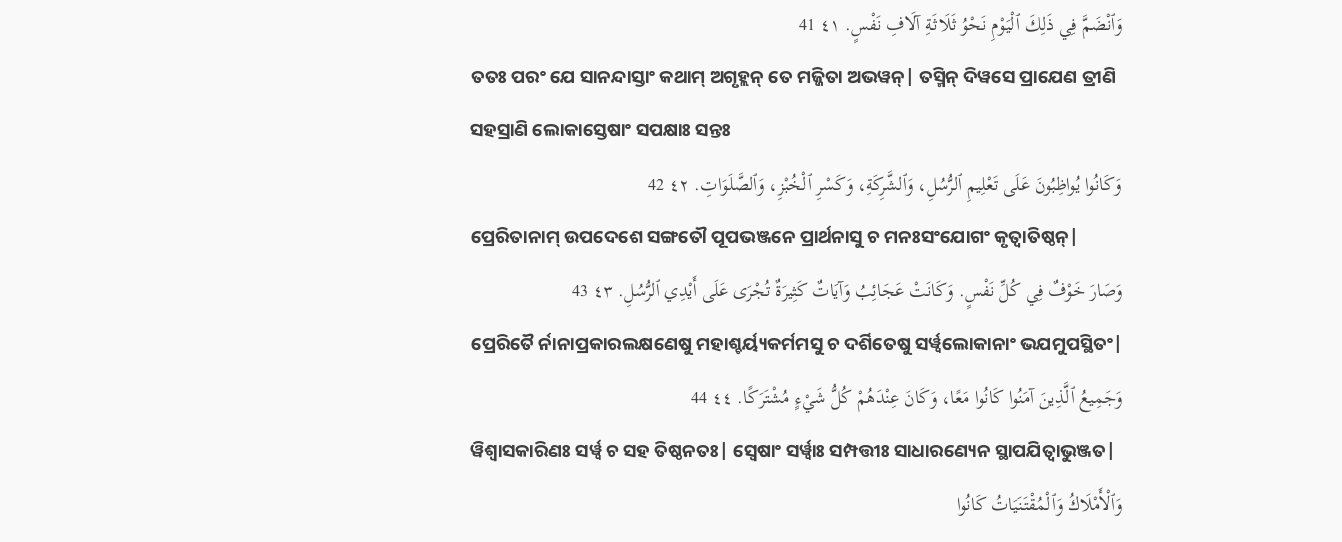وَٱنْضَمَّ فِي ذَلِكَ ٱلْيَوْمِ نَحْوُ ثَلَاثَةِ آلَافِ نَفْسٍ. ٤١ 41
ତତଃ ପରଂ ଯେ ସାନନ୍ଦାସ୍ତାଂ କଥାମ୍ ଅଗୃହ୍ଲନ୍ ତେ ମଜ୍ଜିତା ଅଭୱନ୍| ତସ୍ମିନ୍ ଦିୱସେ ପ୍ରାଯେଣ ତ୍ରୀଣି ସହସ୍ରାଣି ଲୋକାସ୍ତେଷାଂ ସପକ୍ଷାଃ ସନ୍ତଃ
وَكَانُوا يُواظِبُونَ عَلَى تَعْلِيمِ ٱلرُّسُلِ، وَٱلشَّرِكَةِ، وَكَسْرِ ٱلْخُبْزِ، وَٱلصَّلَوَاتِ. ٤٢ 42
ପ୍ରେରିତାନାମ୍ ଉପଦେଶେ ସଙ୍ଗତୌ ପୂପଭଞ୍ଜନେ ପ୍ରାର୍ଥନାସୁ ଚ ମନଃସଂଯୋଗଂ କୃତ୍ୱାତିଷ୍ଠନ୍|
وَصَارَ خَوْفٌ فِي كُلِّ نَفْسٍ. وَكَانَتْ عَجَائِبُ وَآيَاتٌ كَثِيرَةٌ تُجْرَى عَلَى أَيْدِي ٱلرُّسُلِ. ٤٣ 43
ପ୍ରେରିତୈ ର୍ନାନାପ୍ରକାରଲକ୍ଷଣେଷୁ ମହାଶ୍ଚର୍ୟ୍ୟକର୍ମମସୁ ଚ ଦର୍ଶିତେଷୁ ସର୍ୱ୍ୱଲୋକାନାଂ ଭଯମୁପସ୍ଥିତଂ|
وَجَمِيعُ ٱلَّذِينَ آمَنُوا كَانُوا مَعًا، وَكَانَ عِنْدَهُمْ كُلُّ شَيْءٍ مُشْتَرَكًا. ٤٤ 44
ୱିଶ୍ୱାସକାରିଣଃ ସର୍ୱ୍ୱ ଚ ସହ ତିଷ୍ଠନତଃ| ସ୍ୱେଷାଂ ସର୍ୱ୍ୱାଃ ସମ୍ପତ୍ତୀଃ ସାଧାରଣ୍ୟେନ ସ୍ଥାପଯିତ୍ୱାଭୁଞ୍ଜତ|
وَٱلْأَمْلَاكُ وَٱلْمُقْتَنَيَاتُ كَانُوا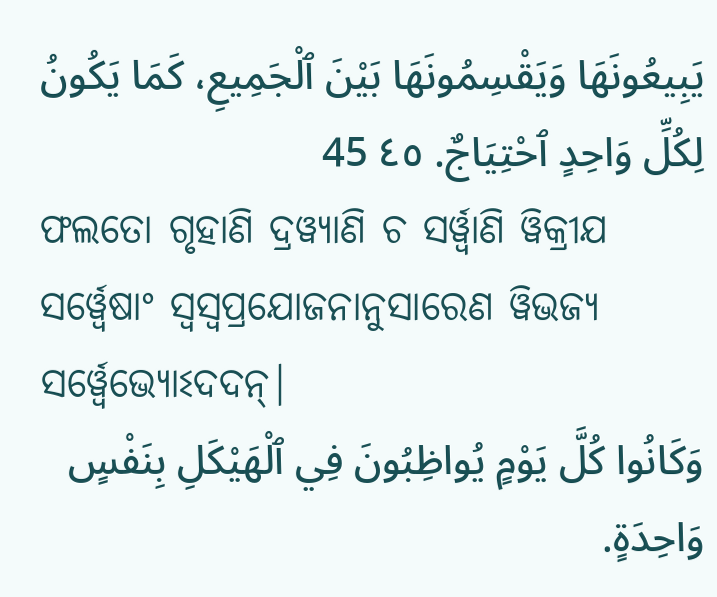يَبِيعُونَهَا وَيَقْسِمُونَهَا بَيْنَ ٱلْجَمِيعِ، كَمَا يَكُونُ لِكُلِّ وَاحِدٍ ٱحْتِيَاجٌ. ٤٥ 45
ଫଲତୋ ଗୃହାଣି ଦ୍ରୱ୍ୟାଣି ଚ ସର୍ୱ୍ୱାଣି ୱିକ୍ରୀଯ ସର୍ୱ୍ୱେଷାଂ ସ୍ୱସ୍ୱପ୍ରଯୋଜନାନୁସାରେଣ ୱିଭଜ୍ୟ ସର୍ୱ୍ୱେଭ୍ୟୋଽଦଦନ୍|
وَكَانُوا كُلَّ يَوْمٍ يُواظِبُونَ فِي ٱلْهَيْكَلِ بِنَفْسٍ وَاحِدَةٍ.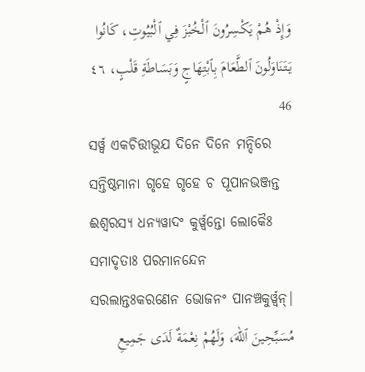وَإِذْ هُمْ يَكْسِرُونَ ٱلْخُبْزَ فِي ٱلْبُيُوتِ، كَانُوا يَتَنَاوَلُونَ ٱلطَّعَامَ بِٱبْتِهَاجٍ وَبَسَاطَةِ قَلْبٍ، ٤٦ 46
ସର୍ୱ୍ୱ ଏକଚିତ୍ତୀଭୂଯ ଦିନେ ଦିନେ ମନ୍ଦିରେ ସନ୍ତିଷ୍ଠମାନା ଗୃହେ ଗୃହେ ଚ ପୂପାନଭଞ୍ଜନ୍ତ ଈଶ୍ୱରସ୍ୟ ଧନ୍ୟୱାଦଂ କୁର୍ୱ୍ୱନ୍ତୋ ଲୋକୈଃ ସମାଦୃତାଃ ପରମାନନ୍ଦେନ ସରଲାନ୍ତଃକରଣେନ ଭୋଜନଂ ପାନଞ୍ଚକୁର୍ୱ୍ୱନ୍|
مُسَبِّحِينَ ٱللهَ، وَلَهُمْ نِعْمَةٌ لَدَى جَمِيعِ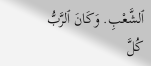ٱلشَّعْبِ. وَكَانَ ٱلرَّبُّ كُلَّ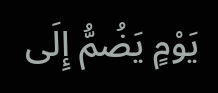يَوْمٍ يَضُمُّ إِلَى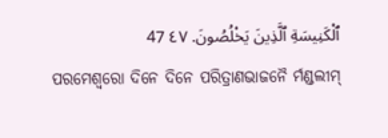ٱلْكَنِيسَةِ ٱلَّذِينَ يَخْلُصُونَ. ٤٧ 47
ପରମେଶ୍ୱରୋ ଦିନେ ଦିନେ ପରିତ୍ରାଣଭାଜନୈ ର୍ମଣ୍ଡଲୀମ୍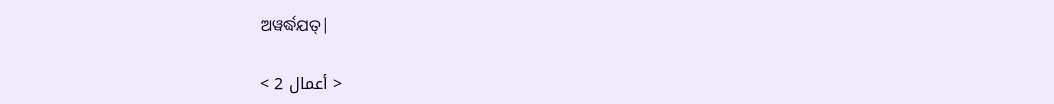ଅୱର୍ଦ୍ଧଯତ୍|

< أعمال 2 >